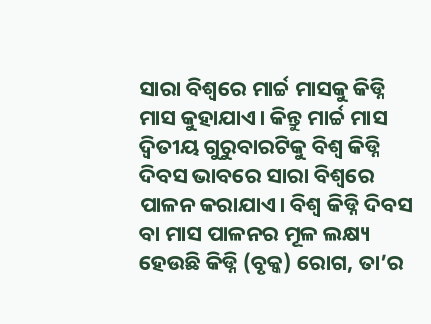ସାରା ବିଶ୍ବରେ ମାର୍ଚ୍ଚ ମାସକୁ କିଡ୍ନି ମାସ କୁହାଯାଏ। କିନ୍ତୁ ମାର୍ଚ୍ଚ ମାସ ଦ୍ବିତୀୟ ଗୁରୁବାରଟିକୁ ବିଶ୍ବ କିଡ୍ନି ଦିବସ ଭାବରେ ସାରା ବିଶ୍ବରେ ପାଳନ କରାଯାଏ। ବିଶ୍ବ କିଡ୍ନି ଦିବସ ବା ମାସ ପାଳନର ମୂଳ ଲକ୍ଷ୍ୟ ହେଉଛି କିଡ୍ନି (ବୃକ୍କ) ରୋଗ, ତା’ର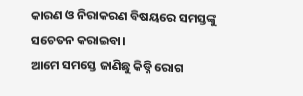କାରଣ ଓ ନିରାକରଣ ବିଷୟରେ ସମସ୍ତଙ୍କୁ ସଚେତନ କରାଇବା।
ଆମେ ସମସ୍ତେ ଜାଣିଛୁ କିଡ୍ନି ରୋଗ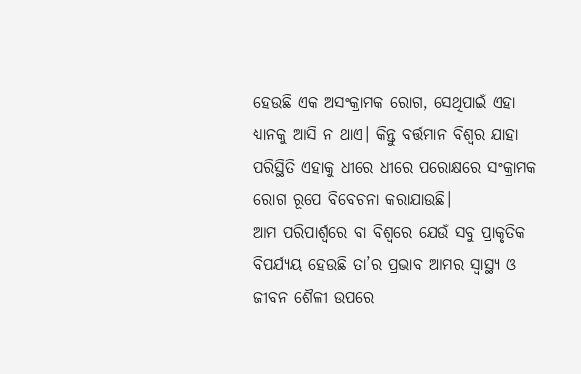ହେଉଛି ଏକ ଅସଂକ୍ରାମକ ରୋଗ, ସେଥିପାଇଁ ଏହା ଧ୍ୟାନକୁ ଆସି ନ ଥାଏ। କିନ୍ତୁ ବର୍ତ୍ତମାନ ବିଶ୍ବର ଯାହା ପରିସ୍ଥିତି ଏହାକୁ ଧୀରେ ଧୀରେ ପରୋକ୍ଷରେ ସଂକ୍ରାମକ ରୋଗ ରୂପେ ବିବେଚନା କରାଯାଉଛି।
ଆମ ପରିପାର୍ଶ୍ବରେ ବା ବିଶ୍ବରେ ଯେଉଁ ସବୁ ପ୍ରାକୃତିକ ବିପର୍ଯ୍ୟୟ ହେଉଛି ତା’ର ପ୍ରଭାବ ଆମର ସ୍ବାସ୍ଥ୍ୟ ଓ ଜୀବନ ଶୈଳୀ ଉପରେ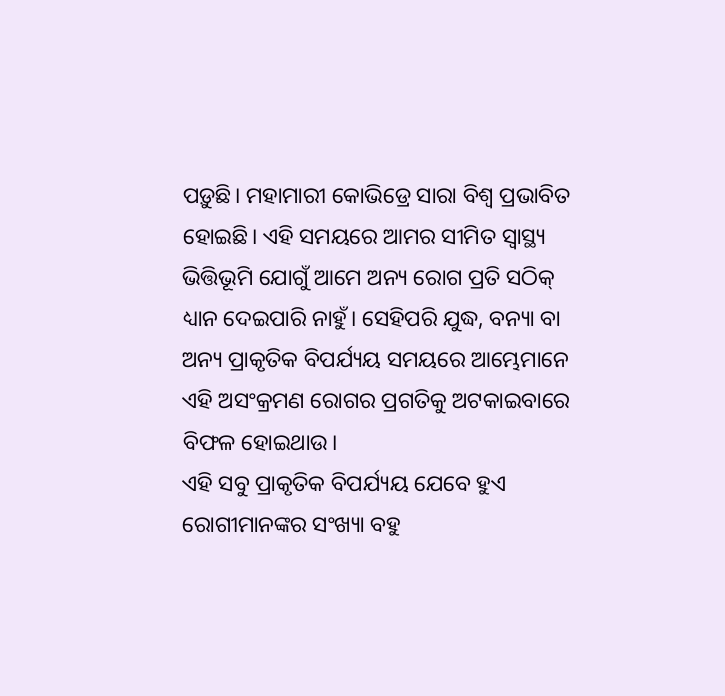ପଡ଼ୁଛି। ମହାମାରୀ କୋଭିଡ୍ରେ ସାରା ବିଶ୍ବ ପ୍ରଭାବିତ ହୋଇଛି। ଏହି ସମୟରେ ଆମର ସୀମିତ ସ୍ବାସ୍ଥ୍ୟ ଭିତ୍ତିଭୂମି ଯୋଗୁଁ ଆମେ ଅନ୍ୟ ରୋଗ ପ୍ରତି ସଠିକ୍ ଧ୍ୟାନ ଦେଇପାରି ନାହୁଁ। ସେହିପରି ଯୁଦ୍ଧ, ବନ୍ୟା ବା ଅନ୍ୟ ପ୍ରାକୃତିକ ବିପର୍ଯ୍ୟୟ ସମୟରେ ଆମ୍ଭେମାନେ ଏହି ଅସଂକ୍ରମଣ ରୋଗର ପ୍ରଗତିକୁ ଅଟକାଇବାରେ ବିଫଳ ହୋଇଥାଉ।
ଏହି ସବୁ ପ୍ରାକୃତିକ ବିପର୍ଯ୍ୟୟ ଯେବେ ହୁଏ ରୋଗୀମାନଙ୍କର ସଂଖ୍ୟା ବହୁ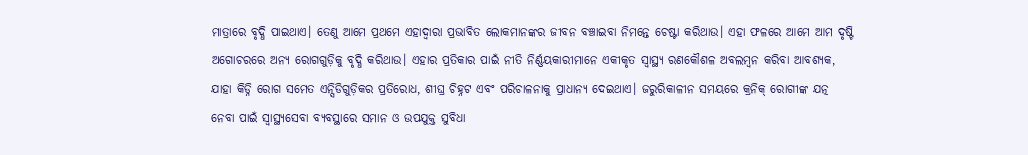ମାତ୍ରାରେ ବୃଦ୍ଧି ପାଇଥାଏ। ତେଣୁ ଆମେ ପ୍ରଥମେ ଏହାଦ୍ବାରା ପ୍ରଭାବିତ ଲୋକମାନଙ୍କର ଜୀବନ ବଞ୍ଚାଇବା ନିମନ୍ତେ ଚେଷ୍ଟା କରିଥାଉ। ଏହା ଫଳରେ ଆମେ ଆମ ଦୃଷ୍ଟି ଅଗୋଚରରେ ଅନ୍ୟ ରୋଗଗୁଡ଼ିକୁ ବୃଦ୍ଧି କରିଥାଉ। ଏହାର ପ୍ରତିକାର ପାଇଁ ନୀତି ନିର୍ଣ୍ଣୟକାରୀମାନେ ଏକୀକୃତ ସ୍ବାସ୍ଥ୍ୟ ରଣକୌଶଳ ଅବଲମ୍ବନ କରିବା ଆବଶ୍ୟକ, ଯାହା କିଡ୍ନି ରୋଗ ସମେତ ଏନ୍ସିଡିଗୁଡ଼ିକର ପ୍ରତିରୋଧ, ଶୀଘ୍ର ଚିହ୍ନଟ ଏବଂ ପରିଚାଳନାକୁ ପ୍ରାଧାନ୍ୟ ଦେଇଥାଏ। ଜରୁରିକାଳୀନ ସମୟରେ କ୍ରନିକ୍ ରୋଗୀଙ୍କ ଯତ୍ନ ନେବା ପାଇଁ ସ୍ବାସ୍ଥ୍ୟସେବା ବ୍ୟବସ୍ଥାରେ ସମାନ ଓ ଉପଯୁକ୍ତ ସୁବିଧା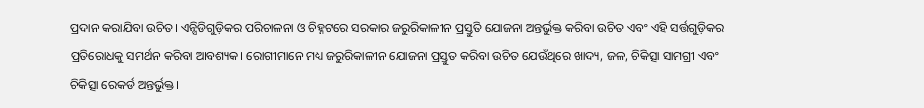ପ୍ରଦାନ କରାଯିବା ଉଚିତ। ଏନ୍ସିଡିଗୁଡ଼ିକର ପରିଚାଳନା ଓ ଚିହ୍ନଟରେ ସରକାର ଜରୁରିକାଳୀନ ପ୍ରସ୍ତୁତି ଯୋଜନା ଅନ୍ତର୍ଭୁକ୍ତ କରିବା ଉଚିତ ଏବଂ ଏହି ସର୍ତ୍ତଗୁଡ଼ିକର ପ୍ରତିରୋଧକୁ ସମର୍ଥନ କରିବା ଆବଶ୍ୟକ। ରୋଗୀମାନେ ମଧ୍ୟ ଜରୁରିକାଳୀନ ଯୋଜନା ପ୍ରସ୍ତୁତ କରିବା ଉଚିତ ଯେଉଁଥିରେ ଖାଦ୍ୟ, ଜଳ, ଚିକିତ୍ସା ସାମଗ୍ରୀ ଏବଂ ଚିକିତ୍ସା ରେକର୍ଡ ଅନ୍ତର୍ଭୁକ୍ତ।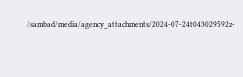/sambad/media/agency_attachments/2024-07-24t043029592z-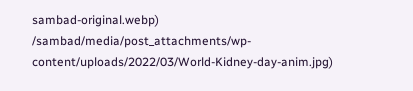sambad-original.webp)
/sambad/media/post_attachments/wp-content/uploads/2022/03/World-Kidney-day-anim.jpg)